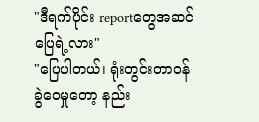"ဒီရက်ပိုင်း reportတွေအဆင်ပြေရဲ့လား"
"ပြေပါတယ်၊ ရုံးတွင်းတာဝန်ခွဲဝေမှုတော့ နည်း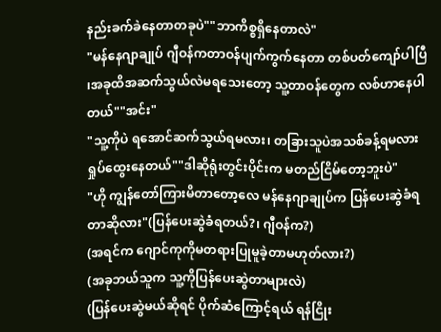နည်းခက်ခဲနေတာတခုပဲ""ဘာကိစ္စရှိနေတာလဲ"
"မန်နေဂျာချုပ် ဂျီဝန်ကတာဝန်ပျက်ကွက်နေတာ တစ်ပတ်ကျော်ပါပြီ ၊အခုထိအဆက်သွယ်လဲမရသေးတော့ သူ့တာဝန်တွေက လစ်ဟာနေပါတယ်""အင်း"
"သူ့ကိုပဲ ရအောင်ဆက်သွယ်ရမလား၊ တခြားသူပဲအသစ်ခန့်ရမလား ရှုပ်ထွေးနေတယ်""ဒါဆိုရုံးတွင်းပိုင်းက မတည်ငြိမ်တော့ဘူးပဲ"
"ဟို ကျွန်တော်ကြားမိတာတော့လေ မန်နေဂျာချုပ်က ပြန်ပေးဆွဲခံရတာဆိုလား"(ပြန်ပေးဆွဲခံရတယ်?၊ ဂျီဝန်က?)
(အရင်က ဂျောင်ကုကိုမတရားပြုမူခဲ့တာမဟုတ်လား?)
(အခုဘယ်သူက သူ့ကိုပြန်ပေးဆွဲတာများလဲ)
(ပြန်ပေးဆွဲမယ်ဆိုရင် ပိုက်ဆံကြောင့်ရယ် ရန်ငြိုး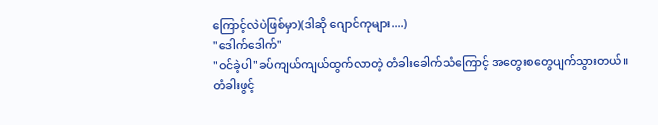ကြောင့်လဲပဲဖြစ်မှာ)(ဒါဆို ဂျောင်ကုများ....)
"ဒေါက်ဒေါက်"
"ဝင်ခဲ့ပါ"ခပ်ကျယ်ကျယ်ထွက်လာတဲ့ တံခါးခေါက်သံကြောင့် အတွေးစတွေပျက်သွားတယ်။
တံခါးဖွင့်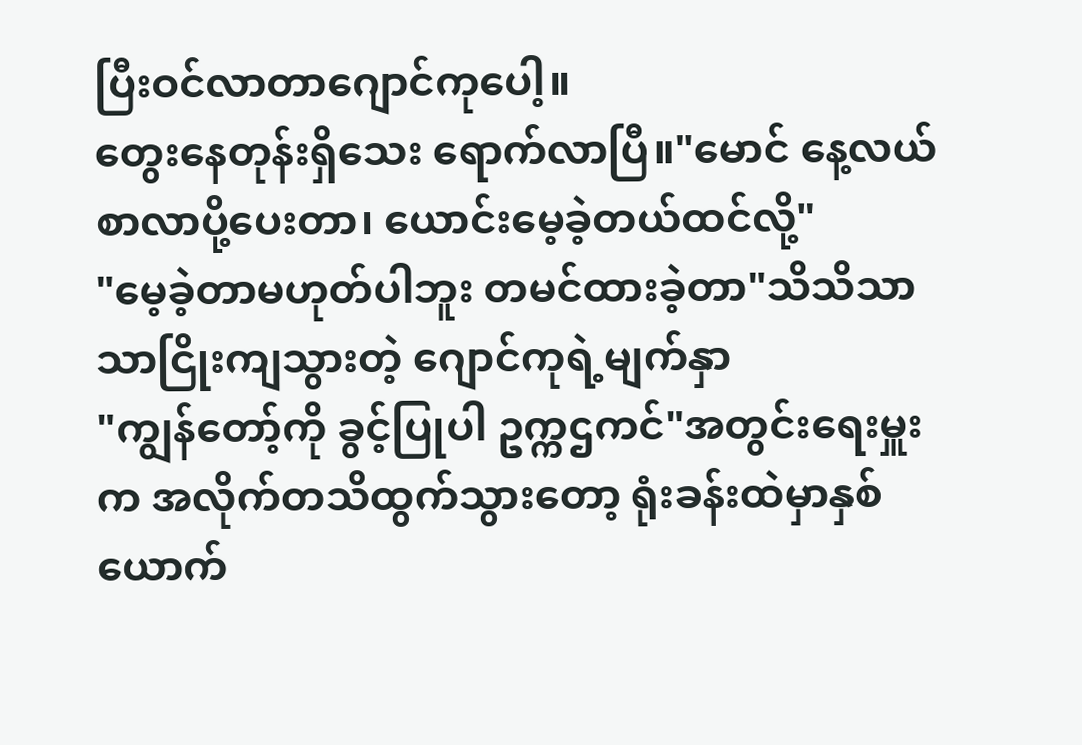ပြီးဝင်လာတာဂျောင်ကုပေါ့။
တွေးနေတုန်းရှိသေး ရောက်လာပြီ။"မောင် နေ့လယ်စာလာပို့ပေးတာ၊ ယောင်းမေ့ခဲ့တယ်ထင်လို့"
"မေ့ခဲ့တာမဟုတ်ပါဘူး တမင်ထားခဲ့တာ"သိသိသာသာငြိုးကျသွားတဲ့ ဂျောင်ကုရဲ့မျက်နှာ
"ကျွန်တော့်ကို ခွင့်ပြုပါ ဥက္ကဌကင်"အတွင်းရေးမှူးက အလိုက်တသိထွက်သွားတော့ ရုံးခန်းထဲမှာနှစ်ယောက်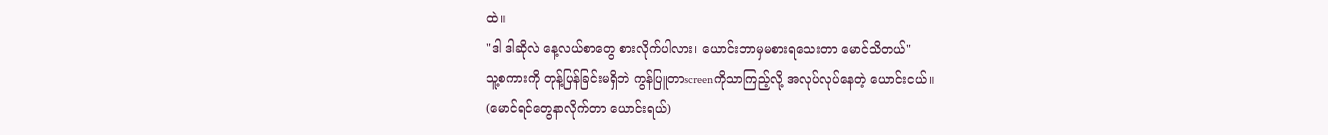ထဲ။
"ဒါ ဒါဆိုလဲ နေ့လယ်စာတွေ စားလိုက်ပါလား၊ ယောင်းဘာမှမစားရသေးတာ မောင်သိတယ်"
သူ့စကားကို တုန့်ပြန်ခြင်းမရှိဘဲ ကွန်ပြူတာscreenကိုသာကြည့်လို့ အလုပ်လုပ်နေတဲ့ ယောင်းငယ်။
(မောင်ရင်တွေနာလိုက်တာ ယောင်းရယ်)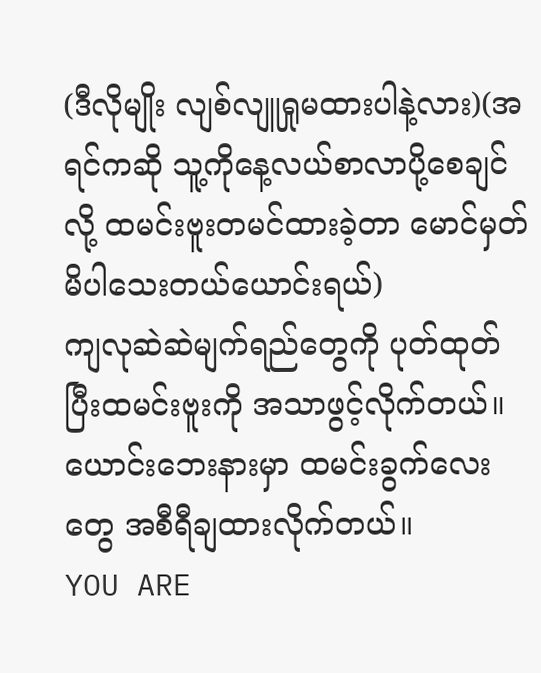(ဒီလိုမျိုး လျစ်လျူရှုမထားပါနဲ့လား)(အရင်ကဆို သူ့ကိုနေ့လယ်စာလာပို့စေချင်လို့ ထမင်းဗူးတမင်ထားခဲ့တာ မောင်မှတ်မိပါသေးတယ်ယောင်းရယ်)
ကျလုဆဲဆဲမျက်ရည်တွေကို ပုတ်ထုတ်ပြီးထမင်းဗူးကို အသာဖွင့်လိုက်တယ်။ ယောင်းဘေးနားမှာ ထမင်းခွက်လေးတွေ အစီရီချထားလိုက်တယ်။
YOU ARE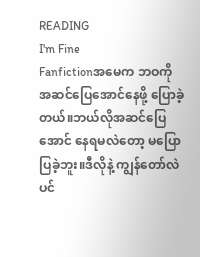READING
I'm Fine
Fanfictionအမေက ဘဝကို အဆင်ပြေအောင်နေဖို့ ပြောခဲ့တယ်။ဘယ်လိုအဆင်ပြေအောင် နေရမလဲတော့ မပြောပြခဲ့ဘူး။ဒီလိုနဲ့ ကျွန်တော်လဲ ပင်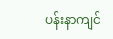ပန်းနာကျင်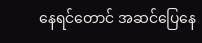နေရင်တောင် အဆင်ပြေနေ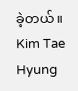ခဲ့တယ်။ Kim Tae Hyung